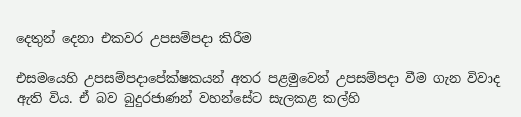දෙතුන් දෙනා එකවර උපසම්පදා කිරීම

එසමයෙහි උපසම්පදාපේක්ෂකයන් අතර පළමුවෙන් උපසම්පදා වීම ගැන විවාද ඇති විය. ඒ බව බුදුරජාණන් වහන්සේට සැලකළ කල්හි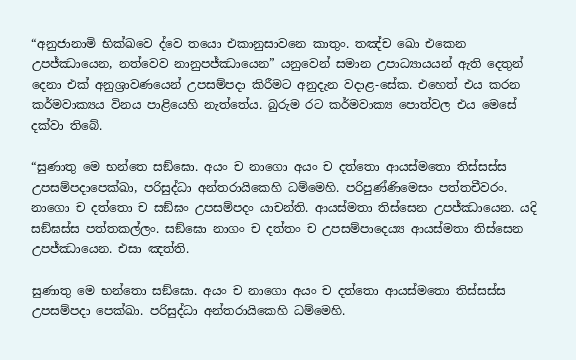“අනුජානාමි භික්ඛවෙ ද්වෙ තයො එකානුසාවනෙ කාතුං. තඤ්ච ඛො එකෙන උපජ්ඣායෙන, නත්වෙව නානුපජ්ඣායෙන” යනුවෙන් සමාන උපාධ්‍යායයන් ඇති දෙතුන් දෙනා එක් අනුශ්‍රාවණයෙන් උපසම්පදා කිරීමට අනුදැන වදාළ-සේක. එහෙත් එය කරන කර්මවාක්‍යය විනය පාළියෙහි නැත්තේය. බුරුම රට කර්මවාක්‍ය පොත්වල එය මෙසේ දක්වා තිබේ.

“සුණාතු මෙ භන්තෙ සඞ්ඝො. අයං ච නාගො අයං ච දත්තො ආයස්මතො තිස්සස්ස උපසම්පදාපෙක්ඛා, පරිසුද්ධා අන්තරායිකෙහි ධම්මෙහි. පරිපුණ්ණිමෙසං පත්තචීවරං. නාගො ච දත්තො ච සඞ්ඝං උපසම්පදං යාචන්ති. ආයස්මතා තිස්සෙන උපජ්ඣායෙන. යදි සඞ්ඝස්ස පත්තකල්ලං. සඞ්ඝො නාගං ච දත්තං ච උපසම්පාදෙය්‍ය ආයස්මතා තිස්සෙන උපජ්ඣායෙන. එසා ඤත්ති.

සුණාතු මෙ භන්තො සඞ්ඝො. අයං ච නාගො අයං ච දත්තො ආයස්මතො තිස්සස්ස උපසම්පදා පෙක්ඛා. පරිසුද්ධා අන්තරායිකෙහි ධම්මෙහි.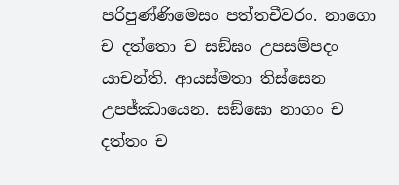පරිපුණ්ණිමෙසං පත්තචීවරං. නාගො ච දත්තො ච සඞ්ඝං උපසම්පදං යාචන්ති. ආයස්මතා තිස්සෙන උපජ්ඣායෙන. සඞ්ඝො නාගං ච දත්තං ච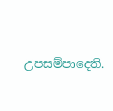උපසම්පාදෙති.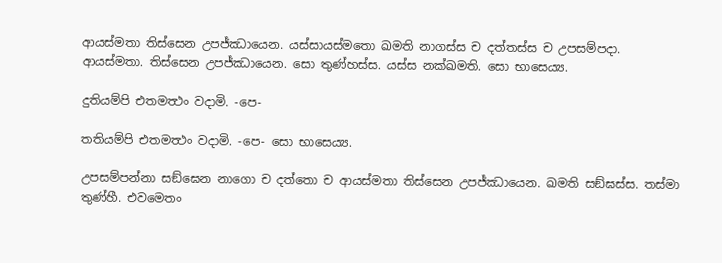ආයස්මතා තිස්සෙන උපජ්ඣායෙන. යස්සායස්මතො ඛමති නාගස්ස ච දත්තස්ස ච උපසම්පදා. ආයස්මතා. තිස්සෙන උපජ්ඣායෙන. සො තුණ්හස්ස. යස්ස නක්ඛමති. සො භාසෙය්‍ය.

දුතියම්පි එතමත්‍ථං වදාමි. -පෙ-

තතියම්පි එතමත්‍ථං වදාමි. -පෙ- සො භාසෙය්‍ය.

උපසම්පන්නා සඞ්ඝෙන නාගො ච දත්තො ච ආයස්මතා තිස්සෙන උපජ්ඣායෙන. ඛමති සඞ්ඝස්ස. තස්මා තුණ්හී. එවමෙතං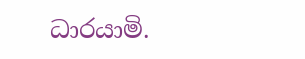ධාරයාමි.